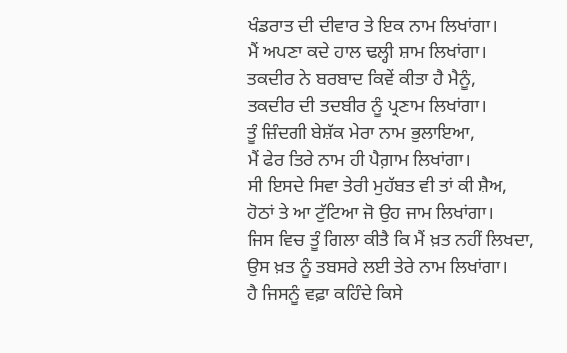ਖੰਡਰਾਤ ਦੀ ਦੀਵਾਰ ਤੇ ਇਕ ਨਾਮ ਲਿਖਾਂਗਾ।
ਮੈਂ ਅਪਣਾ ਕਦੇ ਹਾਲ ਢਲ੍ਹੀ ਸ਼ਾਮ ਲਿਖਾਂਗਾ।
ਤਕਦੀਰ ਨੇ ਬਰਬਾਦ ਕਿਵੇਂ ਕੀਤਾ ਹੈ ਮੈਨੂੰ,
ਤਕਦੀਰ ਦੀ ਤਦਬੀਰ ਨੂੰ ਪ੍ਰਣਾਮ ਲਿਖਾਂਗਾ।
ਤੂੰ ਜ਼ਿੰਦਗੀ ਬੇਸ਼ੱਕ ਮੇਰਾ ਨਾਮ ਭੁਲਾਇਆ,
ਮੈਂ ਫੇਰ ਤਿਰੇ ਨਾਮ ਹੀ ਪੈਗ਼ਾਮ ਲਿਖਾਂਗਾ।
ਸੀ ਇਸਦੇ ਸਿਵਾ ਤੇਰੀ ਮੁਹੱਬਤ ਵੀ ਤਾਂ ਕੀ ਸ਼ੈਅ,
ਹੋਠਾਂ ਤੇ ਆ ਟੁੱਟਿਆ ਜੋ ਉਹ ਜਾਮ ਲਿਖਾਂਗਾ।
ਜਿਸ ਵਿਚ ਤੂੰ ਗਿਲਾ ਕੀਤੈ ਕਿ ਮੈਂ ਖ਼ਤ ਨਹੀਂ ਲਿਖਦਾ,
ਉਸ ਖ਼ਤ ਨੂੰ ਤਬਸਰੇ ਲਈ ਤੇਰੇ ਨਾਮ ਲਿਖਾਂਗਾ।
ਹੈ ਜਿਸਨੂੰ ਵਫ਼ਾ ਕਹਿੰਦੇ ਕਿਸੇ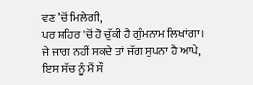ਵਣ ’ਚੋਂ ਮਿਲੇਗੀ,
ਪਰ ਸ਼ਹਿਰ 'ਚੋਂ ਹੋ ਚੁੱਕੀ ਹੈ ਗੁੰਮਨਾਮ ਲਿਖਾਂਗਾ।
ਜੇ ਜਾਗ ਨਹੀਂ ਸਕਦੇ ਤਾਂ ਜੱਗ ਸੁਪਨਾ ਹੈ ਆਪੇ,
ਇਸ ਸੱਚ ਨੂੰ ਮੈਂ ਸੌ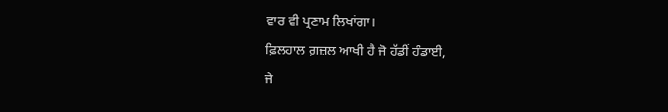ਵਾਰ ਵੀ ਪ੍ਰਣਾਮ ਲਿਖਾਂਗਾ।
ਫ਼ਿਲਹਾਲ ਗ਼ਜ਼ਲ ਆਖੀ ਹੈ ਜੋ ਹੱਡੀਂ ਹੰਡਾਈ,
ਜੇ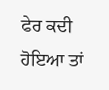ਫੇਰ ਕਦੀ ਹੋਇਆ ਤਾਂ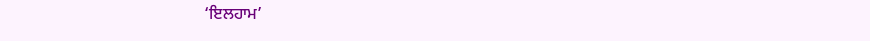‘ਇਲਹਾਮ’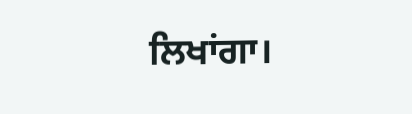ਲਿਖਾਂਗਾ।